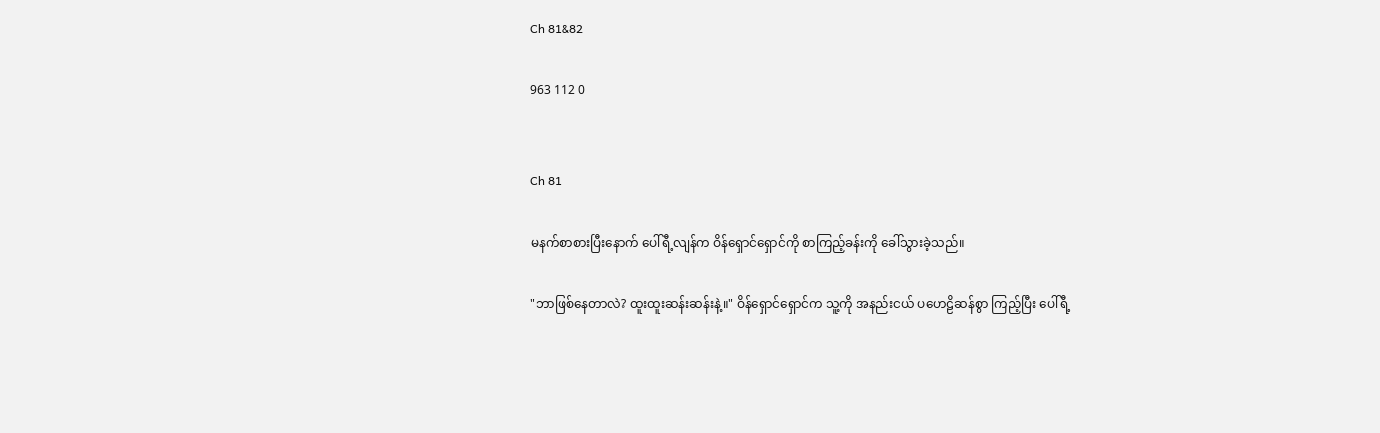Ch 81&82

963 112 0


Ch 81

မနက်စာစားပြီးနောက် ပေါ်ရီ့လျန်က ဝိန်ရှောင်ရှောင်ကို စာကြည့်ခန်းကို ခေါ်သွားခဲ့သည်။

"ဘာဖြစ်နေတာလဲ? ထူးထူးဆန်းဆန်းနဲ့။" ဝိန်ရှောင်ရှောင်က သူ့ကို အနည်းငယ် ပဟေဠိဆန်စွာ ကြည့်ပြီး ပေါ်ရီ့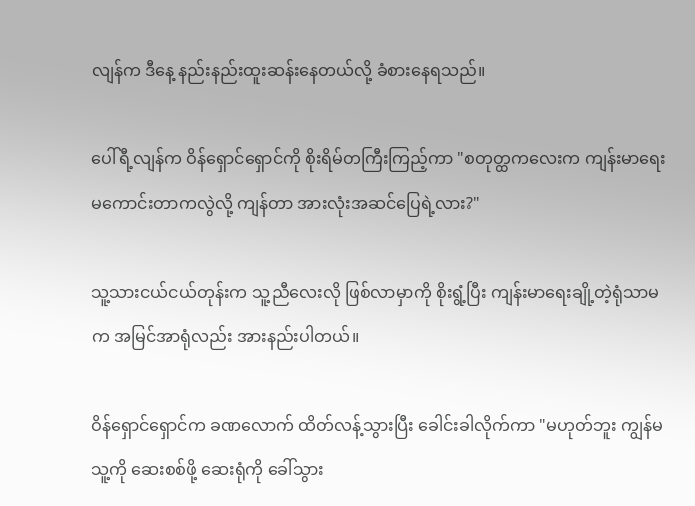လျန်က ဒီနေ့ နည်းနည်းထူးဆန်းနေတယ်လို့ ခံစားနေရသည်။

ပေါ်ရီ့လျန်က ဝိန်ရှောင်ရှောင်ကို စိုးရိမ်တကြီးကြည့်ကာ "စတုတ္ထကလေးက ကျန်းမာရေး မကောင်းတာကလွဲလို့ ကျန်တာ အားလုံးအဆင်ပြေရဲ့လား?"

သူ့သားငယ်ငယ်တုန်းက သူ့ညီလေးလို ဖြစ်လာမှာကို စိုးရွံ့ပြီး ကျန်းမာရေးချို့တဲ့ရုံသာမက အမြင်အာရုံလည်း အားနည်းပါတယ်။

ဝိန်ရှောင်ရှောင်က ခဏလောက် ထိတ်လန့်သွားပြီး ခေါင်းခါလိုက်ကာ "မဟုတ်ဘူး ကျွန်မ သူ့ကို ဆေးစစ်ဖို့ ဆေးရုံကို ခေါ်သွား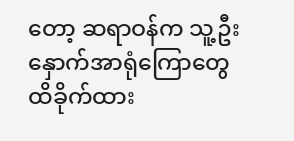တော့ ဆရာဝန်က သူ့ဦးနှောက်အာရုံကြောတွေ ထိခိုက်ထား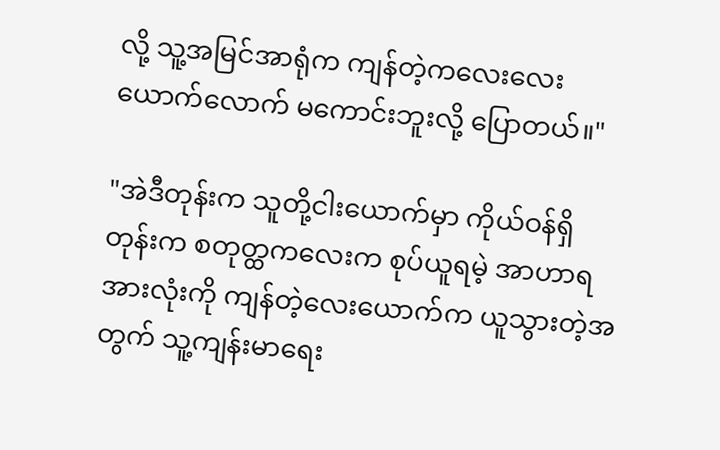လို့ သူ့အမြင်အာရုံက ကျန်တဲ့ကလေးလေးယောက်လောက် မကောင်းဘူးလို့ ပြောတယ်။"

"အဲဒီတုန်းက သူတို့ငါးယောက်မှာ ကိုယ်ဝန်ရှိတုန်းက စတုတ္ထကလေးက စုပ်ယူရမဲ့ အာဟာရအားလုံးကို ကျန်တဲ့လေးယောက်က ယူသွားတဲ့အတွက် သူ့ကျန်းမာရေး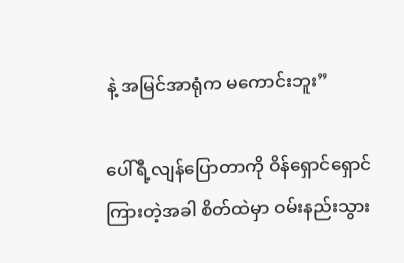နဲ့ အမြင်အာရုံက မကောင်းဘူး”

ပေါ်ရီ့လျန်ပြောတာကို ဝိန်ရှောင်ရှောင် ကြားတဲ့အခါ စိတ်ထဲမှာ ဝမ်းနည်းသွား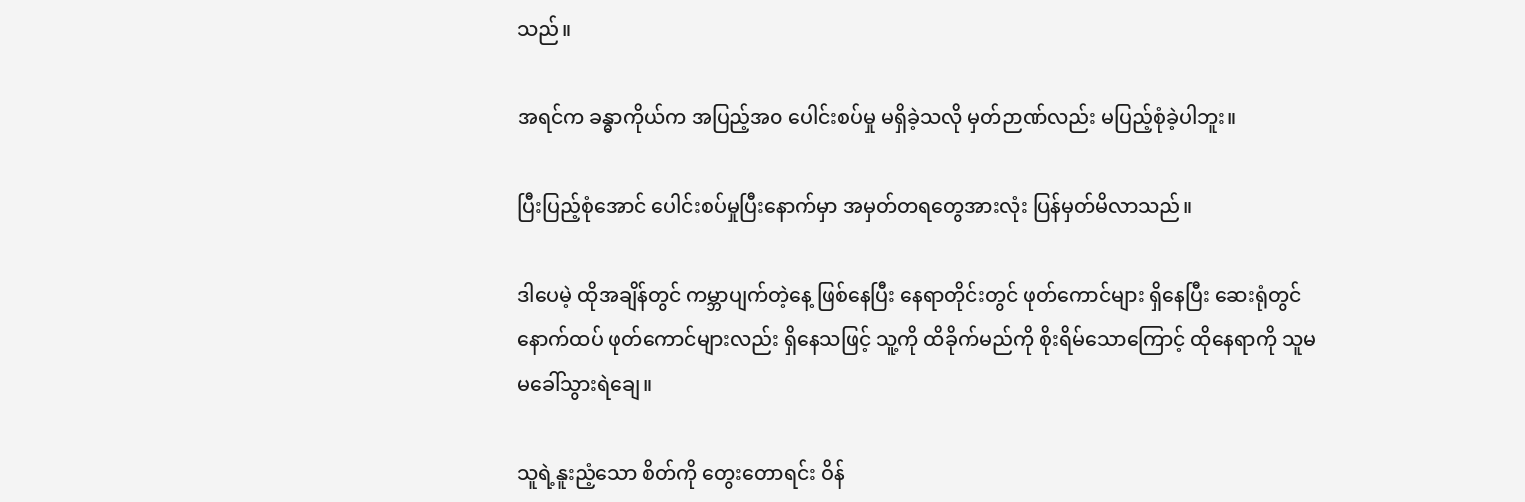သည်။

အရင်က ခန္ဓာကိုယ်က အပြည့်အ၀ ပေါင်းစပ်မှု မရှိခဲ့သလို မှတ်ဉာဏ်လည်း မပြည့်စုံခဲ့ပါဘူး။

ပြီးပြည့်စုံအောင် ပေါင်းစပ်မှုပြီးနောက်မှာ အမှတ်တရတွေအားလုံး ပြန်မှတ်မိလာသည်။

ဒါပေမဲ့ ထိုအချိန်တွင် ကမ္ဘာပျက်တဲ့နေ့ ဖြစ်နေပြီး နေရာတိုင်းတွင် ဖုတ်ကောင်များ ရှိနေပြီး ဆေးရုံတွင် နောက်ထပ် ဖုတ်ကောင်များလည်း ရှိနေသဖြင့် သူ့ကို ထိခိုက်မည်ကို စိုးရိမ်သောကြောင့် ထိုနေရာကို သူမ  မခေါ်သွားရဲချေ။

သူရဲ့နူးညံ့သော စိတ်ကို တွေးတောရင်း ဝိန်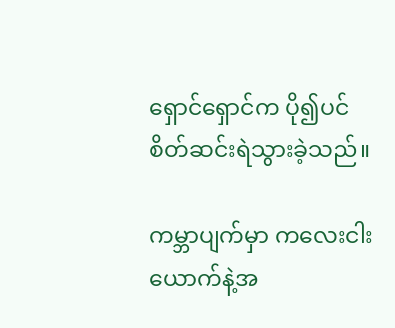ရှောင်ရှောင်က ပို၍ပင် စိတ်ဆင်းရဲသွားခဲ့သည်။

ကမ္ဘာပျက်မှာ ကလေးငါးယောက်နဲ့အ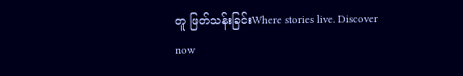တူ ဖြတ်သန်းခြင်းWhere stories live. Discover now